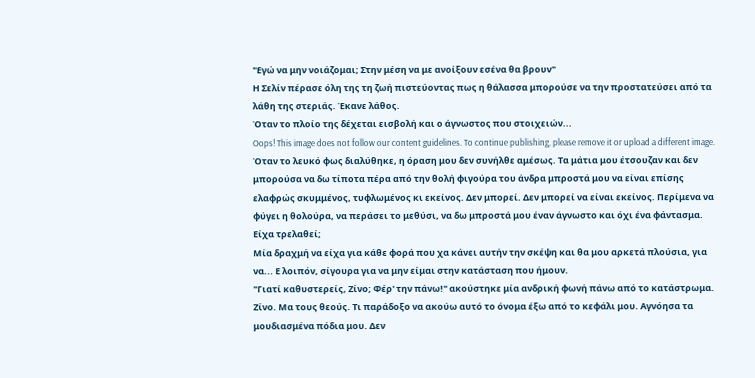"Εγώ να μην νοιάζομαι; Στην μέση να με ανοίξουν εσένα θα βρουν"
Η Σελίν πέρασε όλη της τη ζωή πιστεύοντας πως η θάλασσα μπορούσε να την προστατεύσει από τα λάθη της στεριάς. Έκανε λάθος.
Όταν το πλοίο της δέχεται εισβολή και ο άγνωστος που στοιχειών...
Oops! This image does not follow our content guidelines. To continue publishing, please remove it or upload a different image.
Όταν το λευκό φως διαλύθηκε, η όραση μου δεν συνήλθε αμέσως. Τα μάτια μου έτσουζαν και δεν μπορούσα να δω τίποτα πέρα από την θολή φιγούρα του άνδρα μπροστά μου να είναι επίσης ελαφρώς σκυμμένος, τυφλωμένος κι εκείνος. Δεν μπορεί. Δεν μπορεί να είναι εκείνος. Περίμενα να φύγει η θολούρα, να περάσει το μεθύσι, να δω μπροστά μου έναν άγνωστο και όχι ένα φάντασμα. Είχα τρελαθεί;
Μία δραχμή να είχα για κάθε φορά που χα κάνει αυτήν την σκέψη και θα μου αρκετά πλούσια, για να... Ε λοιπόν, σίγουρα για να μην είμαι στην κατάσταση που ήμουν.
"Γιατί καθυστερείς, Ζίνο; Φέρ' την πάνω!" ακούστηκε μία ανδρική φωνή πάνω από το κατάστρωμα.
Ζίνο. Μα τους θεούς. Τι παράδοξο να ακούω αυτό το όνομα έξω από το κεφάλι μου. Αγνόησα τα μουδιασμένα πόδια μου. Δεν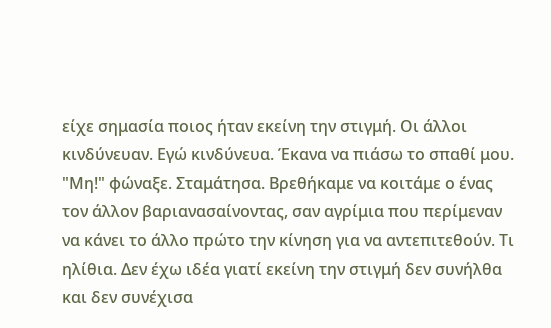είχε σημασία ποιος ήταν εκείνη την στιγμή. Οι άλλοι κινδύνευαν. Εγώ κινδύνευα. Έκανα να πιάσω το σπαθί μου.
"Μη!" φώναξε. Σταμάτησα. Βρεθήκαμε να κοιτάμε ο ένας τον άλλον βαριανασαίνοντας, σαν αγρίμια που περίμεναν να κάνει το άλλο πρώτο την κίνηση για να αντεπιτεθούν. Τι ηλίθια. Δεν έχω ιδέα γιατί εκείνη την στιγμή δεν συνήλθα και δεν συνέχισα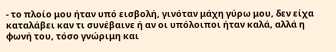- το πλοίο μου ήταν υπό εισβολή, γινόταν μάχη γύρω μου, δεν είχα καταλάβει καν τι συνέβαινε ή αν οι υπόλοιποι ήταν καλά, αλλά η φωνή του, τόσο γνώριμη και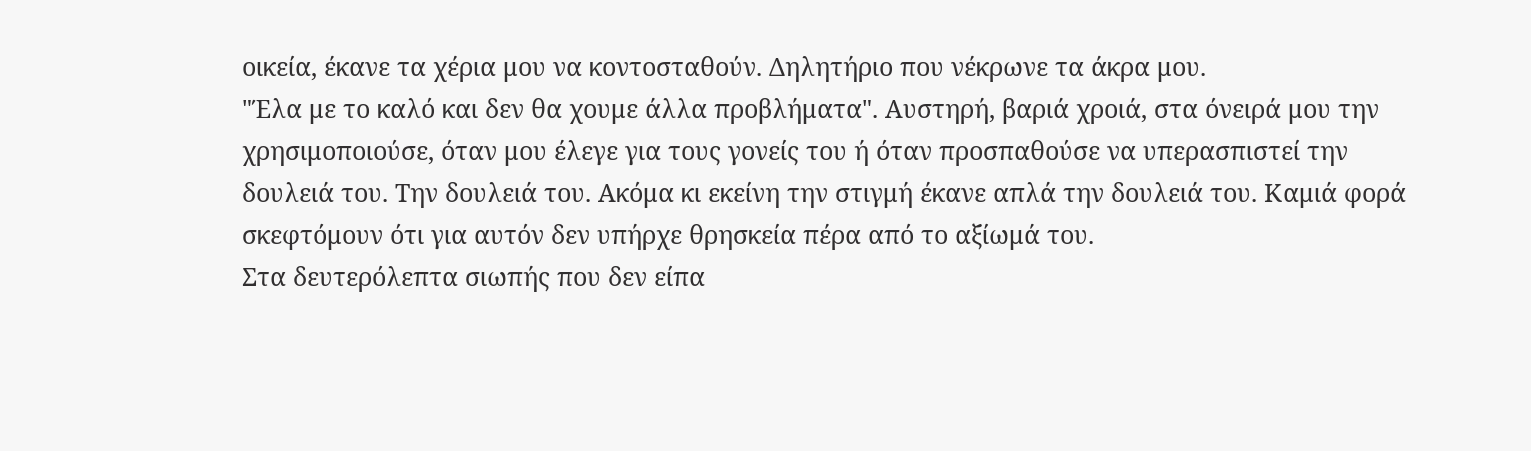οικεία, έκανε τα χέρια μου να κοντοσταθούν. Δηλητήριο που νέκρωνε τα άκρα μου.
"Έλα με το καλό και δεν θα χουμε άλλα προβλήματα". Αυστηρή, βαριά χροιά, στα όνειρά μου την χρησιμοποιούσε, όταν μου έλεγε για τους γονείς του ή όταν προσπαθούσε να υπερασπιστεί την δουλειά του. Την δουλειά του. Ακόμα κι εκείνη την στιγμή έκανε απλά την δουλειά του. Καμιά φορά σκεφτόμουν ότι για αυτόν δεν υπήρχε θρησκεία πέρα από το αξίωμά του.
Στα δευτερόλεπτα σιωπής που δεν είπα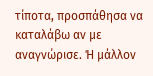τίποτα, προσπάθησα να καταλάβω αν με αναγνώρισε. Ή μάλλον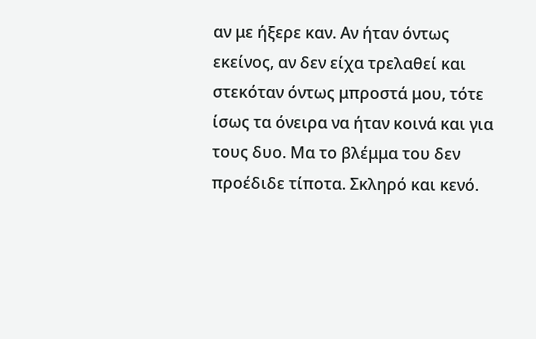αν με ήξερε καν. Αν ήταν όντως εκείνος, αν δεν είχα τρελαθεί και στεκόταν όντως μπροστά μου, τότε ίσως τα όνειρα να ήταν κοινά και για τους δυο. Μα το βλέμμα του δεν προέδιδε τίποτα. Σκληρό και κενό.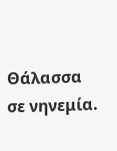Θάλασσα σε νηνεμία.